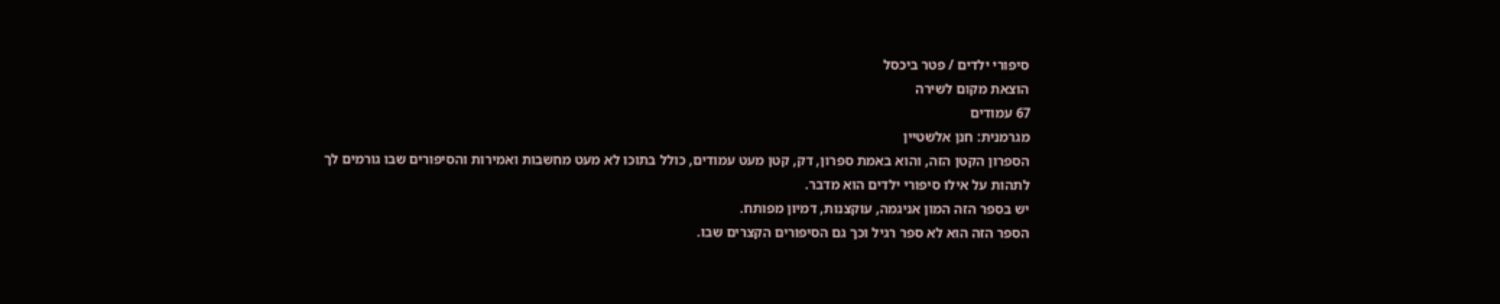סיפורי ילדים / פטר ביכסל
הוצאת מקום לשירה
67 עמודים
מגרמנית: חנן אלשטיין
הספרון הקטן הזה, והוא באמת ספרון, דק, קטן מעט עמודים, כולל בתוכו לא מעט מחשבות ואמירות והסיפורים שבו גורמים לך לתהות על אילו סיפורי ילדים הוא מדבר.
יש בספר הזה המון אניגמה, עוקצנות, דמיון מפותח.
הספר הזה הוא לא ספר רגיל וכך גם הסיפורים הקצרים שבו.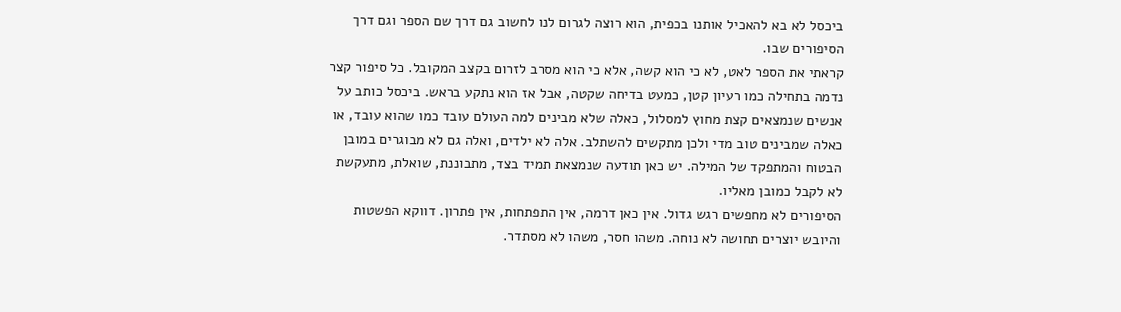ביכסל לא בא להאכיל אותנו בכפית, הוא רוצה לגרום לנו לחשוב גם דרך שם הספר וגם דרך הסיפורים שבו.
קראתי את הספר לאט, לא כי הוא קשה, אלא כי הוא מסרב לזרום בקצב המקובל. כל סיפור קצר נדמה בתחילה כמו רעיון קטן, כמעט בדיחה שקטה, אבל אז הוא נתקע בראש. ביכסל כותב על אנשים שנמצאים קצת מחוץ למסלול, כאלה שלא מבינים למה העולם עובד כמו שהוא עובד, או כאלה שמבינים טוב מדי ולכן מתקשים להשתלב. אלה לא ילדים, ואלה גם לא מבוגרים במובן הבטוח והמתפקד של המילה. יש כאן תודעה שנמצאת תמיד בצד, מתבוננת, שואלת, מתעקשת לא לקבל כמובן מאליו.
הסיפורים לא מחפשים רגש גדול. אין כאן דרמה, אין התפתחות, אין פתרון. דווקא הפשטות והיובש יוצרים תחושה לא נוחה. משהו חסר, משהו לא מסתדר.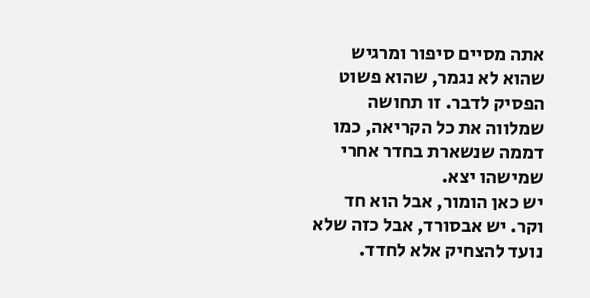אתה מסיים סיפור ומרגיש שהוא לא נגמר, שהוא פשוט הפסיק לדבר. זו תחושה שמלווה את כל הקריאה, כמו דממה שנשארת בחדר אחרי שמישהו יצא.
יש כאן הומור, אבל הוא חד וקר. יש אבסורד, אבל כזה שלא נועד להצחיק אלא לחדד.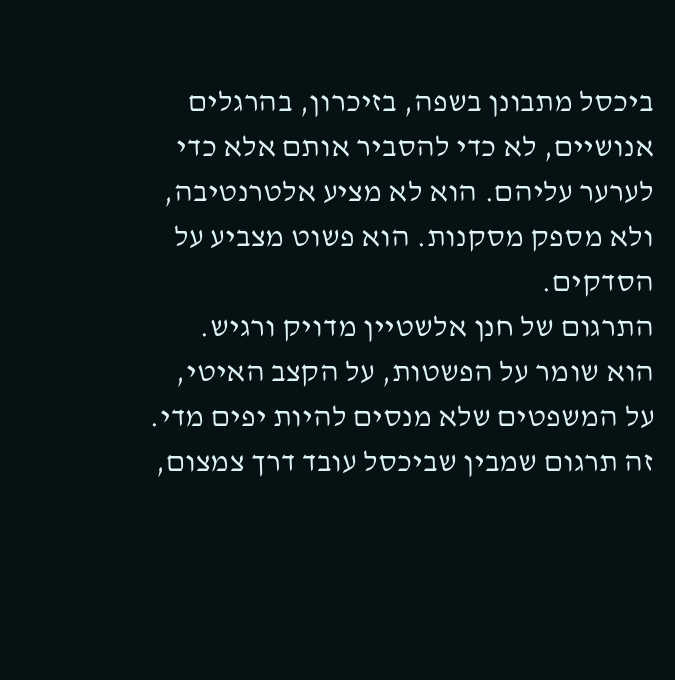ביכסל מתבונן בשפה, בזיכרון, בהרגלים אנושיים, לא כדי להסביר אותם אלא כדי לערער עליהם. הוא לא מציע אלטרנטיבה, ולא מספק מסקנות. הוא פשוט מצביע על הסדקים.
התרגום של חנן אלשטיין מדויק ורגיש. הוא שומר על הפשטות, על הקצב האיטי, על המשפטים שלא מנסים להיות יפים מדי. זה תרגום שמבין שביכסל עובד דרך צמצום,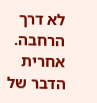לא דרך הרחבה.
אחרית הדבר של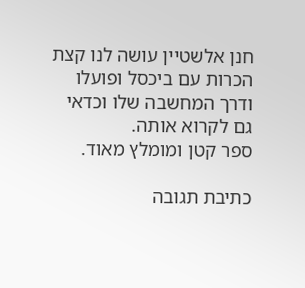חנן אלשטיין עושה לנו קצת הכרות עם ביכסל ופועלו ודרך המחשבה שלו וכדאי גם לקרוא אותה.
ספר קטן ומומלץ מאוד.

כתיבת תגובה